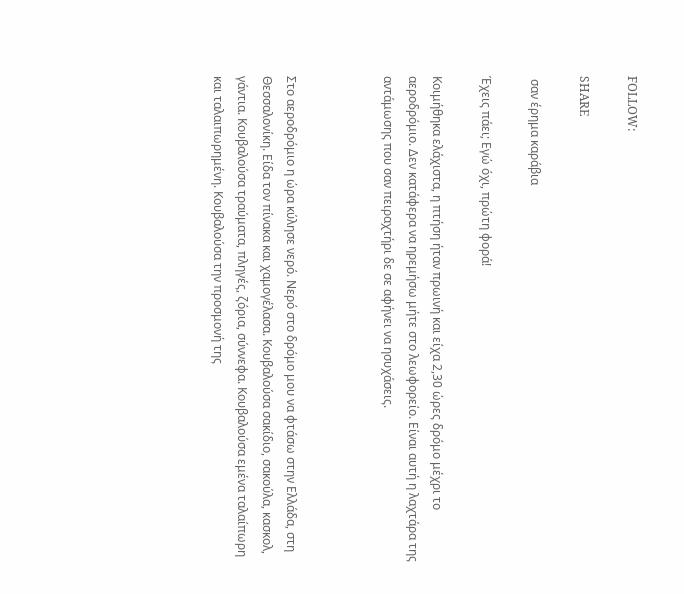FOLLOW:

SHARE

 σαν έρημα καράβια

Έχεις πάει; Εγώ όχι, πρώτη φορά!

Κοιμήθηκα ελάχιστα, η πτήση ήταν πρωινή και είχα 2,30 ώρες δρόμο μέχρι το αεροδρόμιο. Δεν κατάφερα να ηρεμήσω μήτε στο λεωφορείο. Είναι αυτή η λαχτάρα της αντάμωσης που σαν πειραχτήρι δε σε αφήνει να ησυχάσεις.



Στο αεροδρόμιο η ώρα κύλησε νερό. Νερό στο δρόμο μου να φτάσω στην Ελλάδα, στη Θεσσαλονίκη. Είδα τον πίνακα και χαμογέλασα. Κουβαλούσα σακίδιο, σακούλα, κασκολ, γάντια. Κουβαλούσα τραύματα, πληγές, ζόρια, σύννεφα. Κουβαλούσα εμένα ταλαίπωρη και ταλαιπωρημένη. Κουβαλούσα την προσμονή της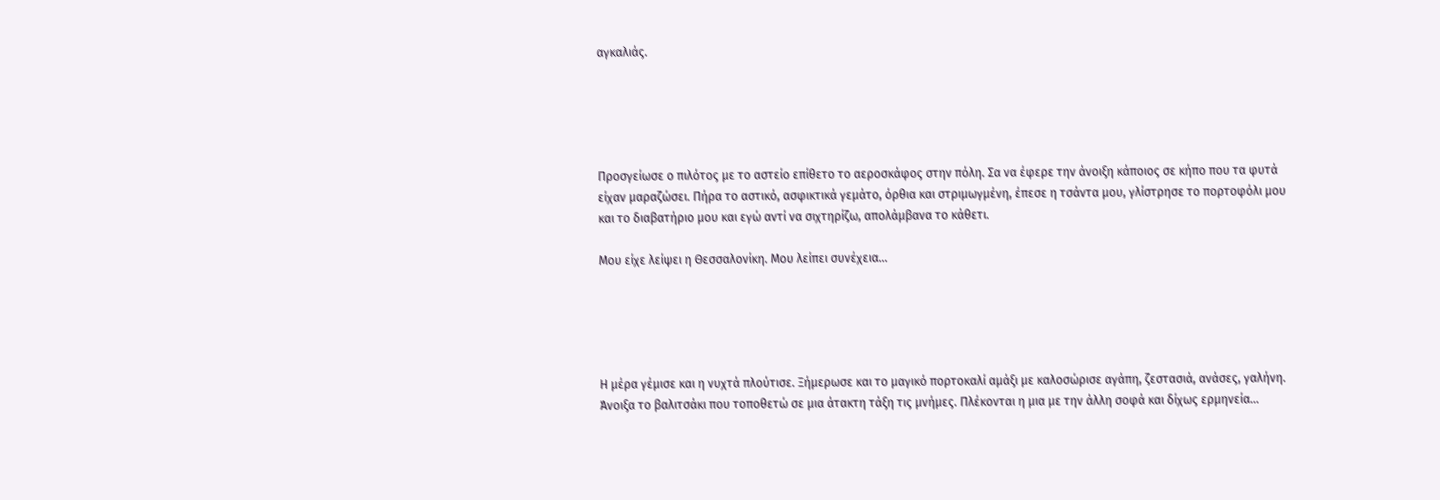αγκαλιάς.





Προσγείωσε ο πιλότος με το αστείο επίθετο το αεροσκάφος στην πόλη. Σα να έφερε την άνοιξη κάποιος σε κήπο που τα φυτά είχαν μαραζώσει. Πήρα το αστικό, ασφικτικά γεμάτο, όρθια και στριμωγμένη, έπεσε η τσάντα μου, γλίστρησε το πορτοφόλι μου και το διαβατήριο μου και εγώ αντί να σιχτηρίζω, απολάμβανα το κάθετι.

Μου είχε λείψει η Θεσσαλονίκη. Μου λείπει συνέχεια…





Η μέρα γέμισε και η νυχτά πλούτισε. Ξήμερωσε και το μαγικό πορτοκαλί αμάξι με καλοσώρισε αγάπη, ζεστασιά, ανάσες, γαλήνη. Άνοιξα το βαλιτσάκι που τοποθετώ σε μια άτακτη τάξη τις μνήμες. Πλέκονται η μια με την άλλη σοφά και δίχως ερμηνεία…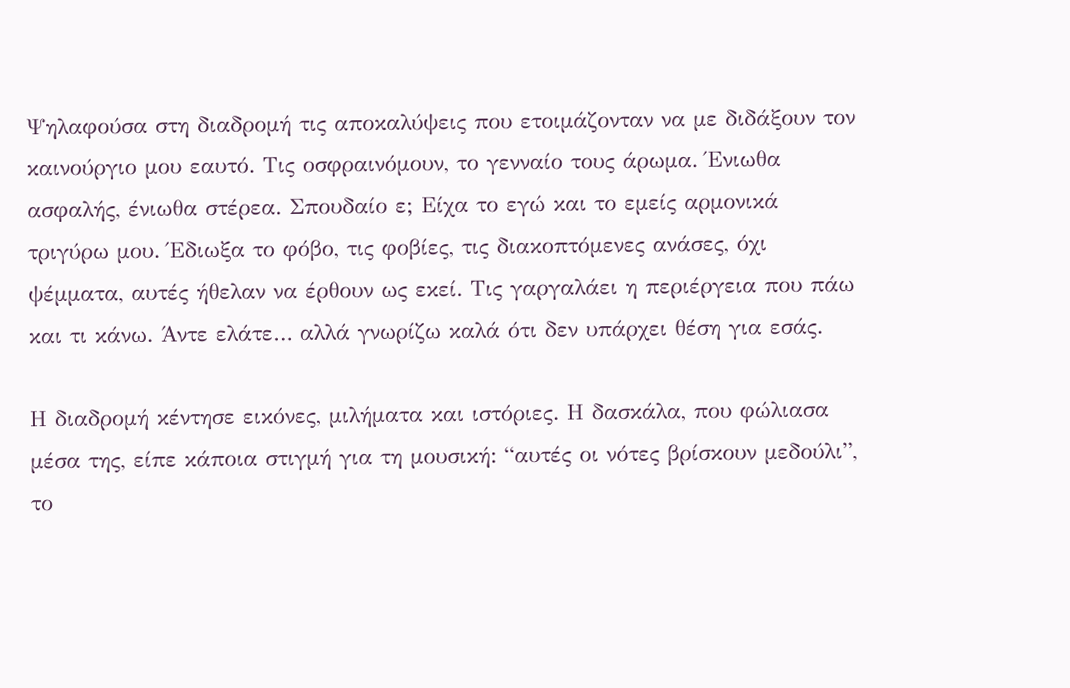Ψηλαφούσα στη διαδρομή τις αποκαλύψεις που ετοιμάζονταν να με διδάξουν τον καινούργιο μου εαυτό. Τις οσφραινόμουν, το γενναίο τους άρωμα. Ένιωθα ασφαλής, ένιωθα στέρεα. Σπουδαίο ε; Είχα το εγώ και το εμείς αρμονικά τριγύρω μου. Έδιωξα το φόβο, τις φοβίες, τις διακοπτόμενες ανάσες, όχι ψέμματα, αυτές ήθελαν να έρθουν ως εκεί. Τις γαργαλάει η περιέργεια που πάω και τι κάνω. Άντε ελάτε… αλλά γνωρίζω καλά ότι δεν υπάρχει θέση για εσάς.

Η διαδρομή κέντησε εικόνες, μιλήματα και ιστόριες. Η δασκάλα, που φώλιασα μέσα της, είπε κάποια στιγμή για τη μουσική: “αυτές οι νότες βρίσκουν μεδούλι”, το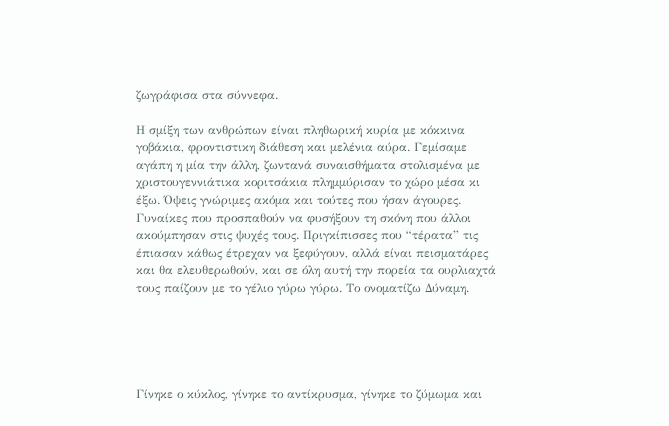ζωγράφισα στα σύννεφα.

Η σμίξη των ανθρώπων είναι πληθωρική κυρία με κόκκινα γοβάκια, φροντιστικη διάθεση και μελένια αύρα. Γεμίσαμε αγάπη η μία την άλλη, ζωντανά συναισθήματα στολισμένα με χριστουγεννιάτικα κοριτσάκια πλημμύρισαν το χώρο μέσα κι έξω. Όψεις γνώριμες ακόμα και τούτες που ήσαν άγουρες. Γυναίκες που προσπαθούν να φυσήξουν τη σκόνη που άλλοι ακούμπησαν στις ψυχές τους. Πριγκίπισσες που “τέρατα” τις έπιασαν κάθως έτρεχαν να ξεφύγουν, αλλά είναι πεισματάρες και θα ελευθερωθούν, και σε όλη αυτή την πορεία τα ουρλιαχτά τους παίζουν με το γέλιο γύρω γύρω. Το ονοματίζω Δύναμη.





Γίνηκε ο κύκλος, γίνηκε το αντίκρυσμα, γίνηκε το ζύμωμα και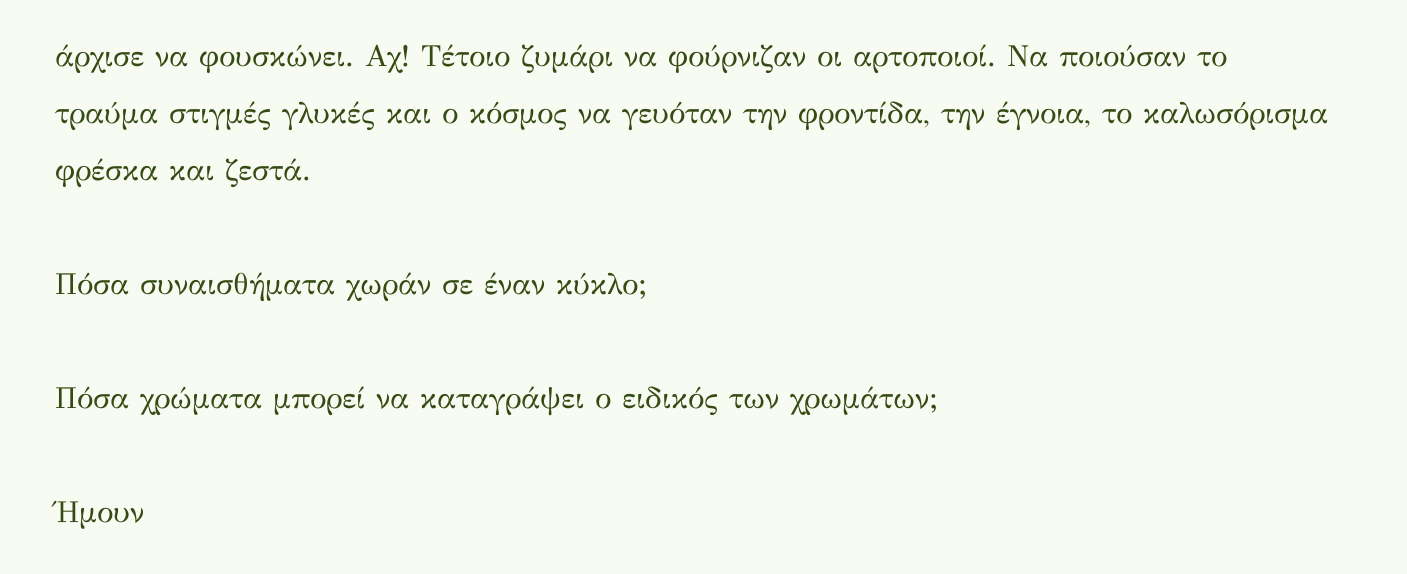άρχισε να φουσκώνει. Αχ! Τέτοιο ζυμάρι να φούρνιζαν οι αρτοποιοί. Να ποιούσαν το τραύμα στιγμές γλυκές και ο κόσμος να γευόταν την φροντίδα, την έγνοια, το καλωσόρισμα φρέσκα και ζεστά.

Πόσα συναισθήματα χωράν σε έναν κύκλο;

Πόσα χρώματα μπορεί να καταγράψει ο ειδικός των χρωμάτων;

Ήμουν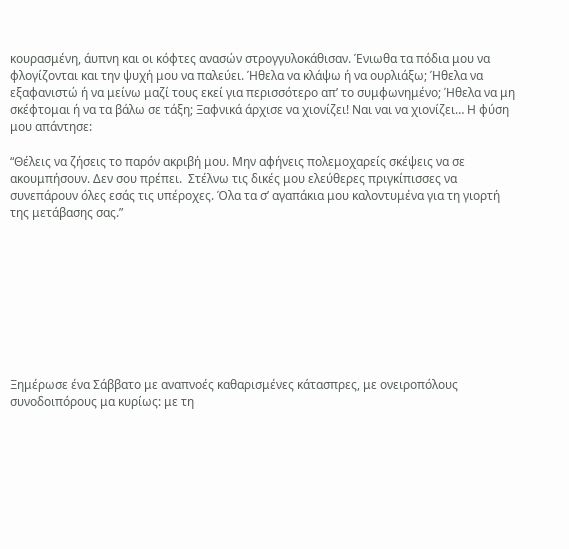κουρασμένη, άυπνη και οι κόφτες ανασών στρογγυλοκάθισαν. Ένιωθα τα πόδια μου να φλογίζονται και την ψυχή μου να παλεύει. Ήθελα να κλάψω ή να ουρλιάξω; Ήθελα να εξαφανιστώ ή να μείνω μαζί τους εκεί για περισσότερο απ’ το συμφωνημένο; Ήθελα να μη σκέφτομαι ή να τα βάλω σε τάξη; Ξαφνικά άρχισε να χιονίζει! Ναι ναι να χιονίζει… Η φύση μου απάντησε:

“Θέλεις να ζήσεις το παρόν ακριβή μου. Μην αφήνεις πολεμοχαρείς σκέψεις να σε ακουμπήσουν. Δεν σου πρέπει.  Στέλνω τις δικές μου ελεύθερες πριγκίπισσες να συνεπάρουν όλες εσάς τις υπέροχες. Όλα τα σ’ αγαπάκια μου καλοντυμένα για τη γιορτή της μετάβασης σας.”









Ξημέρωσε ένα Σάββατο με αναπνοές καθαρισμένες κάτασπρες, με ονειροπόλους συνοδοιπόρους μα κυρίως: με τη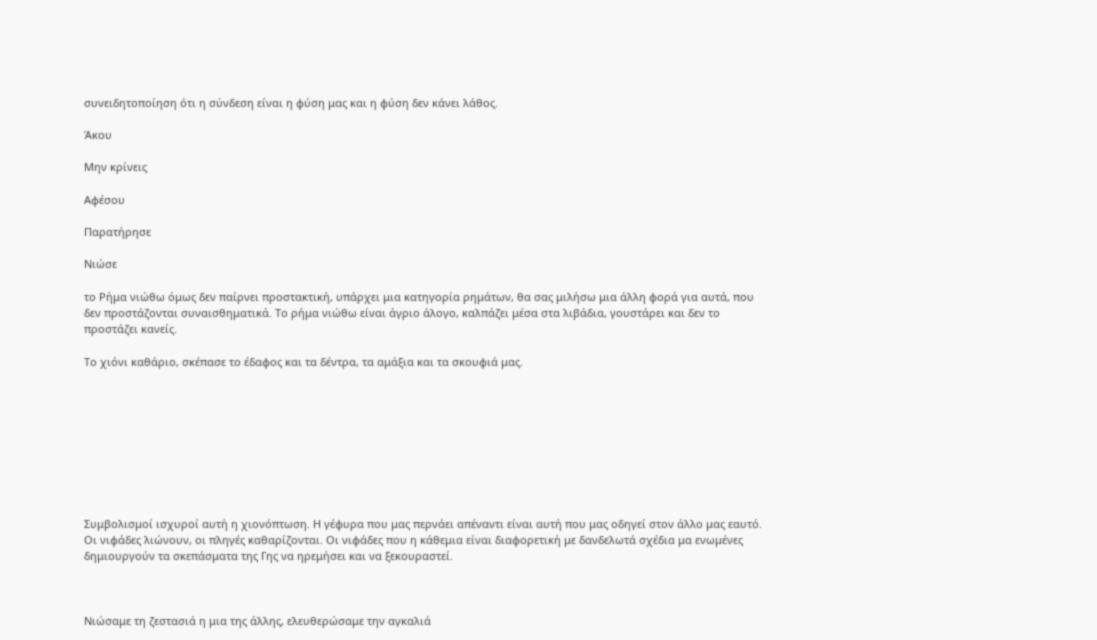συνειδητοποίηση ότι η σύνδεση είναι η φύση μας και η φύση δεν κάνει λάθος.

Άκου

Μην κρίνεις

Αφέσου

Παρατήρησε

Νιώσε

το Ρήμα νιώθω όμως δεν παίρνει προστακτική, υπάρχει μια κατηγορία ρημάτων, θα σας μιλήσω μια άλλη φορά για αυτά, που δεν προστάζονται συναισθηματικά. Το ρήμα νιώθω είναι άγριο άλογο, καλπάζει μέσα στα λιβάδια, γουστάρει και δεν το προστάζει κανείς.

Το χιόνι καθάριο, σκέπασε το έδαφος και τα δέντρα, τα αμάξια και τα σκουφιά μας.









Συμβολισμοί ισχυροί αυτή η χιονόπτωση. Η γέφυρα που μας περνάει απέναντι είναι αυτή που μας οδηγεί στον άλλο μας εαυτό. Οι νιφάδες λιώνουν, οι πληγές καθαρίζονται. Οι νιφάδες που η κάθεμια είναι διαφορετική με δανδελωτά σχέδια μα ενωμένες δημιουργούν τα σκεπάσματα της Γης να ηρεμήσει και να ξεκουραστεί.



Νιώσαμε τη ζεστασιά η μια της άλλης, ελευθερώσαμε την αγκαλιά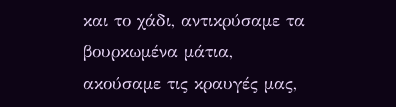και το χάδι, αντικρύσαμε τα βουρκωμένα μάτια, ακούσαμε τις κραυγές μας,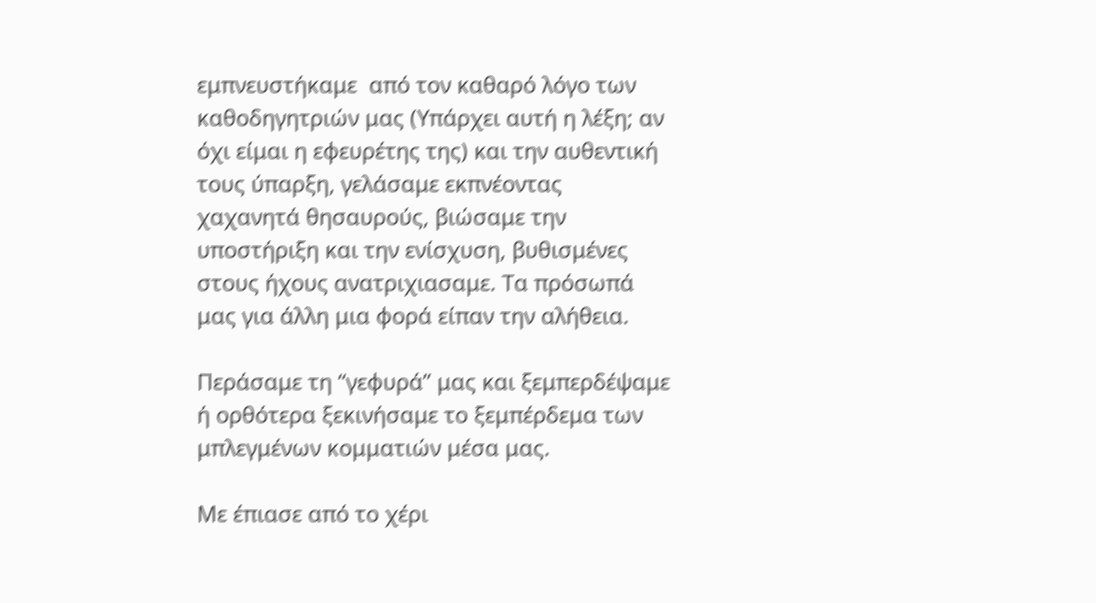εμπνευστήκαμε  από τον καθαρό λόγο των καθοδηγητριών μας (Υπάρχει αυτή η λέξη; αν όχι είμαι η εφευρέτης της) και την αυθεντική τους ύπαρξη, γελάσαμε εκπνέοντας χαχανητά θησαυρούς, βιώσαμε την υποστήριξη και την ενίσχυση, βυθισμένες στους ήχους ανατριχιασαμε. Τα πρόσωπά μας για άλλη μια φορά είπαν την αλήθεια.

Περάσαμε τη “γεφυρά” μας και ξεμπερδέψαμε ή ορθότερα ξεκινήσαμε το ξεμπέρδεμα των μπλεγμένων κομματιών μέσα μας.

Με έπιασε από το χέρι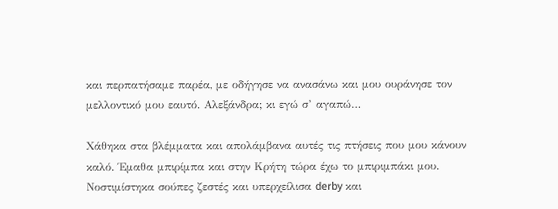και περπατήσαμε παρέα, με οδήγησε να ανασάνω και μου ουράνησε τον μελλοντικό μου εαυτό. Αλεξάνδρα; κι εγώ σ’ αγαπώ…

Χάθηκα στα βλέμματα και απολάμβανα αυτές τις πτήσεις που μου κάνουν καλό. Έμαθα μπιρίμπα και στην Κρήτη τώρα έχω το μπιριμπάκι μου. Νοστιμίστηκα σούπες ζεστές και υπερχείλισα derby και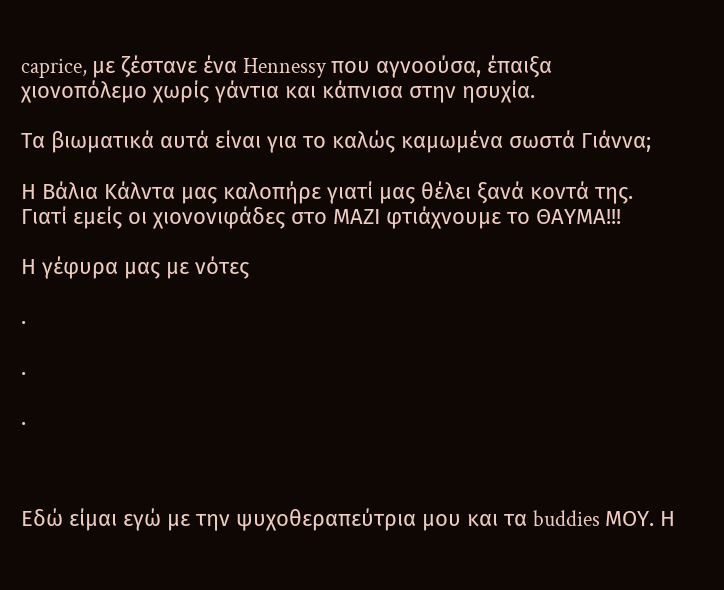caprice, με ζέστανε ένα Hennessy που αγνοούσα, έπαιξα χιονοπόλεμο χωρίς γάντια και κάπνισα στην ησυχία.

Τα βιωματικά αυτά είναι για το καλώς καμωμένα σωστά Γιάννα;

Η Βάλια Κάλντα μας καλοπήρε γιατί μας θέλει ξανά κοντά της. Γιατί εμείς οι χιονονιφάδες στο ΜΑΖΙ φτιάχνουμε το ΘΑΥΜΑ!!!

Η γέφυρα μας με νότες

.

.

.



Εδώ είμαι εγώ με την ψυχοθεραπεύτρια μου και τα buddies ΜΟΥ. Η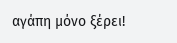αγάπη μόνο ξέρει!